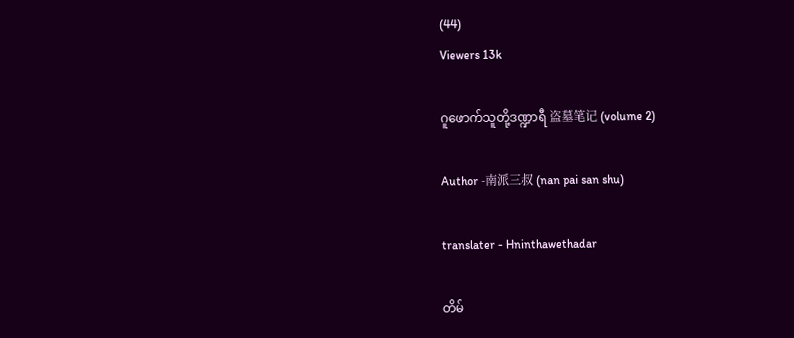(44)
Viewers 13k

ဂူဖောက်သူတို့ဒဏ္ဍာရီ 盗墓笔记 (volume 2)

Author -南派三叔 (nan pai san shu)

translater - Hninthawethadar

တိမ်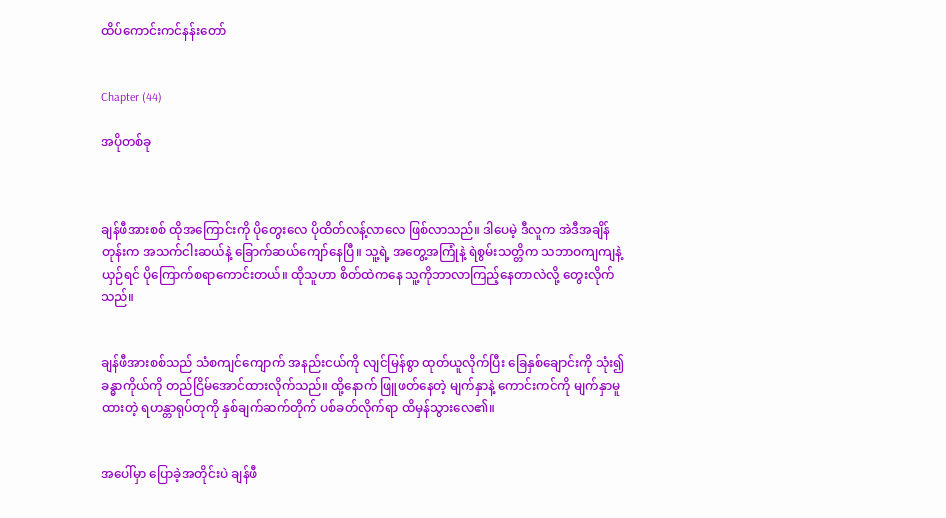ထိပ်ကောင်းကင်နန်းတော်


Chapter (44)

အပိုတစ်ခု



ချန်ဖီအားစစ် ထိုအကြောင်းကို ပိုတွေးလေ ပိုထိတ်လန့်လာလေ ဖြစ်လာသည်။ ဒါပေမဲ့ ဒီလူက အဲဒီအချိန်တုန်းက အသက်ငါးဆယ်နဲ့ ခြောက်ဆယ်ကျော်နေပြီ။ သူ့ရဲ့ အတွေ့အကြုံနဲ့ ရဲစွမ်းသတ္တိက သဘာဝကျကျနဲ့ ယှဉ်ရင် ပိုကြောက်စရာကောင်းတယ်။ ထိုသူဟာ စိတ်ထဲကနေ သူ့ကိုဘာလာကြည့်နေတာလဲလို့ တွေးလိုက်သည်။


ချန်ဖီအားစစ်သည် သံစကျင်ကျောက် အနည်းငယ်ကို လျင်မြန်စွာ ထုတ်ယူလိုက်ပြီး ခြေနှစ်ချောင်းကို သုံး၍ ခန္ဓာကိုယ်ကို တည်ငြိမ်အောင်ထားလိုက်သည်။ ထို့နောက် ဖြူဖတ်နေတဲ့ မျက်နှာနဲ့ ကောင်းကင်ကို မျက်နှာမူထားတဲ့ ရဟန္တာရုပ်တုကို နှစ်ချက်ဆက်တိုက် ပစ်ခတ်လိုက်ရာ ထိမှန်သွားလေ၏။


အပေါ်မှာ ပြောခဲ့အတိုင်းပဲ ချန်ဖီ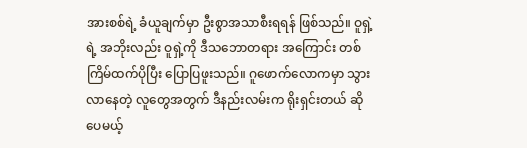အားစစ်ရဲ့ ခံယူချက်မှာ ဦးစွာအသာစီးရရန် ဖြစ်သည်။ ဝူရှဲ့ရဲ့ အဘိုးလည်း ဝူရှဲ့ကို ဒီသဘောတရား အကြောင်း တစ်ကြိမ်ထက်ပိုပြီး ပြောပြဖူးသည်။ ဂူဖောက်လောကမှာ သွားလာနေတဲ့ လူတွေအတွက် ဒီနည်းလမ်းက ရိုးရှင်းတယ် ဆိုပေမယ့်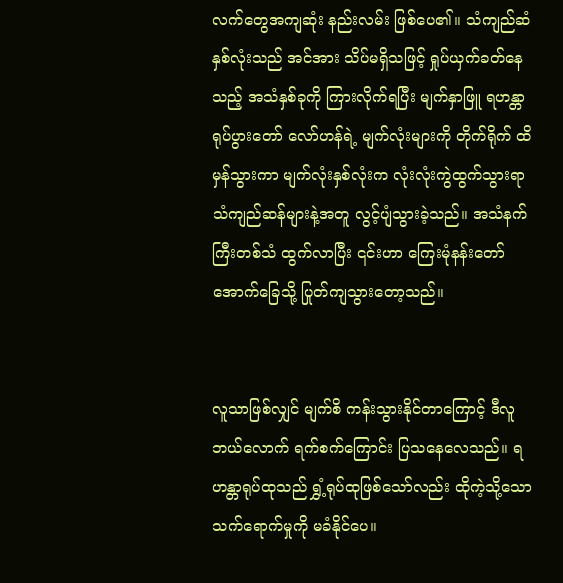လက်တွေအကျဆုံး နည်းလမ်း ဖြစ်ပေ၏။ သံကျည်ဆံနှစ်လုံးသည် အင်အား သိပ်မရှိသဖြင့် ရှုပ်ယှက်ခတ်နေသည့် အသံနှစ်ခုကို ကြားလိုက်ရပြီး မျက်နှာဖြူ ရဟန္တာရုပ်ပွားတော် လော်ဟန်ရဲ့ မျက်လုံးများကို တိုက်ရိုက် ထိမှန်သွားကာ မျက်လုံးနှစ်လုံးက လုံးလုံးကွဲထွက်သွားရာ သံကျည်ဆန်များနဲ့အတူ လွင့်ပျံသွားခဲ့သည်။ အသံနက်ကြီးတစ်သံ ထွက်လာပြီး ၎င်းဟာ ကြေးမုံနန်းတော် အောက်ခြေသို့ ပြုတ်ကျသွားတော့သည်။


လူသာဖြစ်လျှင် မျက်စိ ကန်းသွားနိုင်တာကြောင့် ဒီလူ ဘယ်လောက် ရက်စက်ကြောင်း ပြသနေလေသည်။ ရဟန္တာရုပ်ထုသည် ရွှံ့ရုပ်ထုဖြစ်သော်လည်း ထိုကဲ့သို့သော သက်ရောက်မှုကို မခံနိုင်ပေ။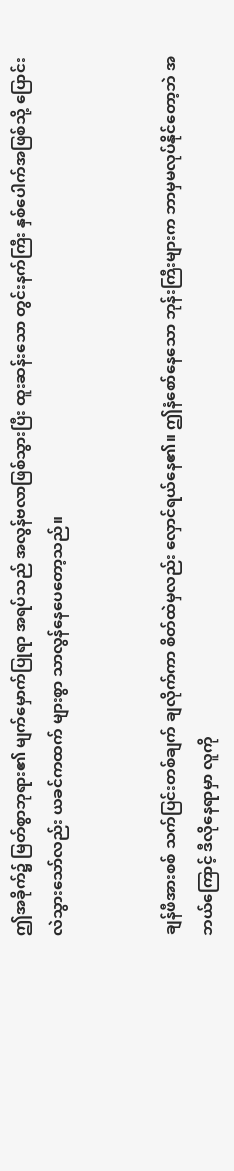ဤအခိုက်၌ မြတ်စွာဘုရား၏ မျက်မှောက်ပြုရာ အရပ်သည် အလွန်ဗလာဖြစ်သွားပြီး ထူးဆန်းသော တွင်းနက်ကြီး နှစ်ပေါက်အဖြစ်သို့ ပြောင်းလဲသွားသော်လည်း ယခင်ကထက် များစွာ သာလွန်နေပေတော့သည်။


ချန်ဖီအားစစ် သက်ပြင်းတစ်ချက် ချလိုက်ကာ စိတ်ထဲမှလည်း လှောင်ရယ်နေ၏။ ဤနံစော်နေသော ဘုန်းကြီးများက ဘာမှမလုပ်နိုင်တော့ဘဲ အဘယ်ကြောင့် ဒီလိုနေရာမှာ လူကို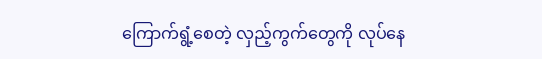ကြောက်ရွံ့စေတဲ့ လှည့်ကွက်တွေကို လုပ်နေ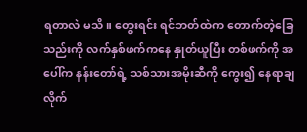ရတာလဲ မသိ။ တွေးရင်း ရင်ဘတ်ထဲက တောက်တဲ့ခြေသည်းကို လက်နှစ်ဖက်ကနေ နှုတ်ယူပြီး တစ်ဖက်ကို အပေါ်က နန်းတော်ရဲ့ သစ်သားအမိုးဆီကို ကွေး၍ နေရာချလိုက်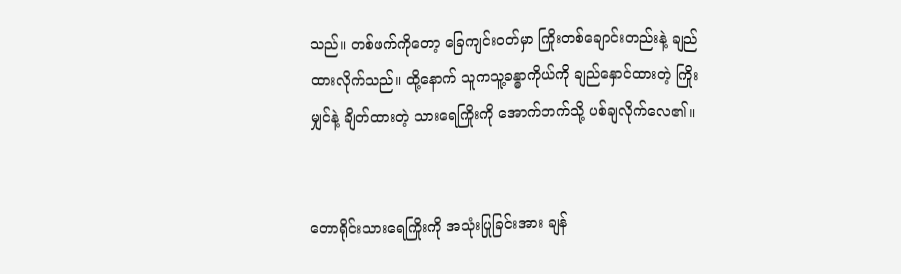သည်။ တစ်ဖက်ကိုတော့ ခြေကျင်းဝတ်မှာ ကြိုးတစ်ချောင်းတည်းနဲ့ ချည်ထားလိုက်သည်။ ထို့နောက် သူကသူ့ခန္ဓာကိုယ်ကို ချည်နှောင်ထားတဲ့ ကြိုးမျှင်နဲ့ ချိတ်ထားတဲ့ သားရေကြိုးကို အောက်ဘက်သို့ ပစ်ချလိုက်လေ၏။


တောရိုင်းသားရေကြိုးကို အသုံးပြုခြင်းအား ချန်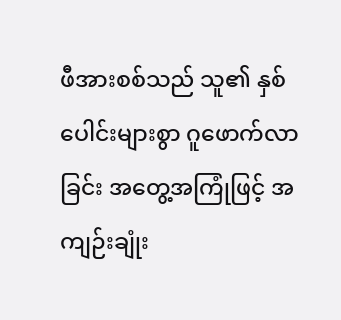ဖီအားစစ်သည် သူ၏ နှစ်ပေါင်းများစွာ ဂူဖောက်လာခြင်း အတွေ့အကြုံဖြင့် အကျဉ်းချုံး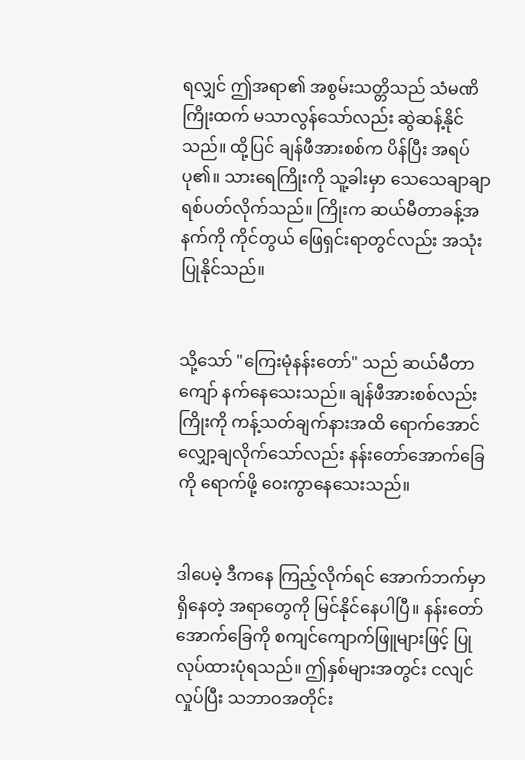ရလျှင် ဤအရာ၏ အစွမ်းသတ္တိသည် သံမဏိကြိုးထက် မသာလွန်သော်လည်း ဆွဲဆန့်နိုင်သည်။ ထို့ပြင် ချန်ဖီအားစစ်က ပိန်ပြီး အရပ်ပု၏။ သားရေကြိုးကို သူ့ခါးမှာ သေသေချာချာ ရစ်ပတ်လိုက်သည်။ ကြိုးက ဆယ်မီတာခန့်အနက်ကို ကိုင်တွယ် ဖြေရှင်းရာတွင်လည်း အသုံးပြုနိုင်သည်။


သို့သော် "ကြေးမုံနန်းတော်" သည် ဆယ်မီတာကျော် နက်နေသေးသည်။ ချန်ဖီအားစစ်လည်း ကြိုးကို ကန့်သတ်ချက်နားအထိ ရောက်အောင် လျှော့ချလိုက်သော်လည်း နန်းတော်အောက်ခြေကို ရောက်ဖို့ ဝေးကွာနေသေးသည်။


ဒါပေမဲ့ ဒီကနေ ကြည့်လိုက်ရင် အောက်ဘက်မှာ ရှိနေတဲ့ အရာတွေကို မြင်နိုင်နေပါပြီ။ နန်းတော်အောက်ခြေကို စကျင်ကျောက်ဖြူများဖြင့် ပြုလုပ်ထားပုံရသည်။ ဤနှစ်များအတွင်း ငလျင်လှုပ်ပြီး သဘာဝအတိုင်း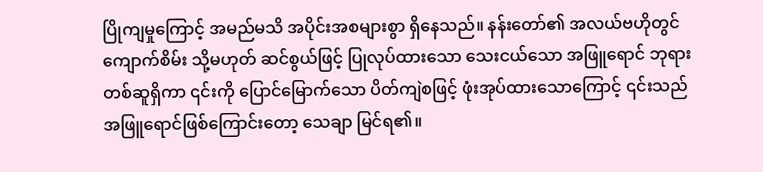ပြိုကျမှုကြောင့် အမည်မသိ အပိုင်းအစများစွာ ရှိနေသည်။ နန်းတော်၏ အလယ်ဗဟိုတွင် ကျောက်စိမ်း သို့မဟုတ် ဆင်စွယ်ဖြင့် ပြုလုပ်ထားသော သေးငယ်သော အဖြူရောင် ဘုရားတစ်ဆူရှိကာ ၎င်းကို ပြောင်မြောက်သော ပိတ်ကျဲစဖြင့် ဖုံးအုပ်ထားသောကြောင့် ၎င်းသည် အဖြူရောင်ဖြစ်ကြောင်းတော့ သေချာ မြင်ရ၏။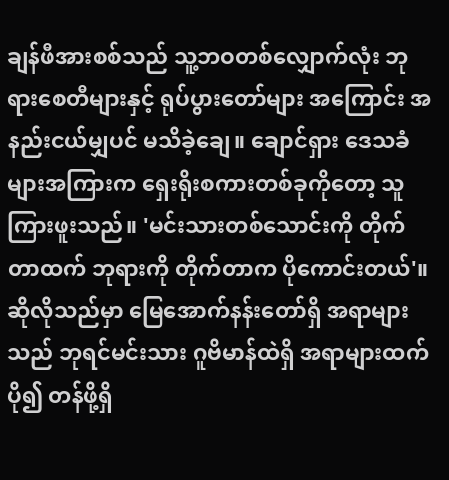ချန်ဖီအားစစ်သည် သူ့ဘဝတစ်လျှောက်လုံး ဘုရားစေတီများနှင့် ရုပ်ပွားတော်များ အကြောင်း အနည်းငယ်မျှပင် မသိခဲ့ချေ။ ချောင်ရှား ဒေသခံများအကြားက ရှေးရိုးစကားတစ်ခုကိုတော့ သူကြားဖူးသည်။ 'မင်းသားတစ်သောင်းကို တိုက်တာထက် ဘုရားကို တိုက်တာက ပိုကောင်းတယ်'။ ဆိုလိုသည်မှာ မြေအောက်နန်းတော်ရှိ အရာများသည် ဘုရင်မင်းသား ဂူဗိမာန်ထဲရှိ အရာများထက် ပို၍ တန်ဖို့ရှိ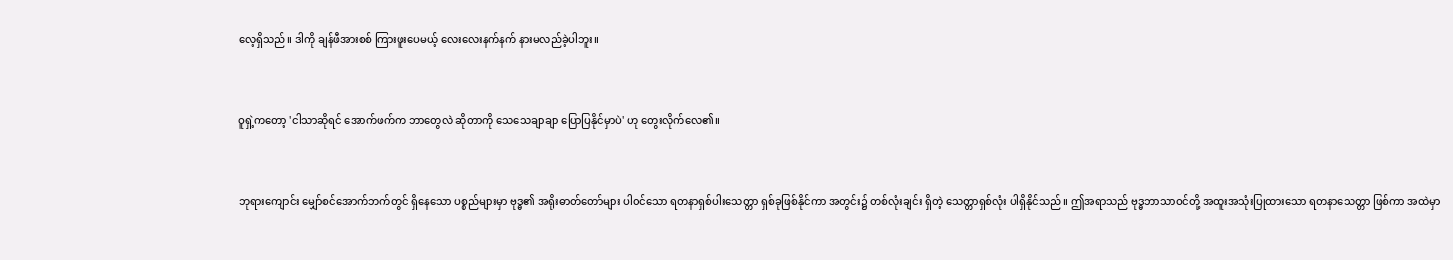လေ့ရှိသည်။ ဒါကို ချန်ဖီအားစစ် ကြားဖူးပေမယ့် လေးလေးနက်နက် နားမလည်ခဲ့ပါဘူး။


ဝူရှဲ့ကတော့ 'ငါသာဆိုရင် အောက်ဖက်က ဘာတွေလဲ ဆိုတာကို သေသေချာချာ ပြောပြနိုင်မှာပဲ' ဟု တွေးလိုက်လေ၏။


ဘုရားကျောင်း မျှော်စင်အောက်ဘက်တွင် ရှိနေသော ပစ္စည်များမှာ ဗုဒ္ဓ၏ အရိုးဓာတ်တော်များ ပါ၀င်သော ရတနာရှစ်ပါးသေတ္တာ ရှစ်ခုဖြစ်နိုင်ကာ အတွင်း၌ တစ်လုံးချင်း ရှိတဲ့ သေတ္တာရှစ်လုံး ပါရှိနိုင်သည်။ ဤအရာသည် ဗုဒ္ဓဘာသာဝင်တို့ အထူးအသုံးပြုထားသော ရတနာသေတ္တာ ဖြစ်ကာ အထဲမှာ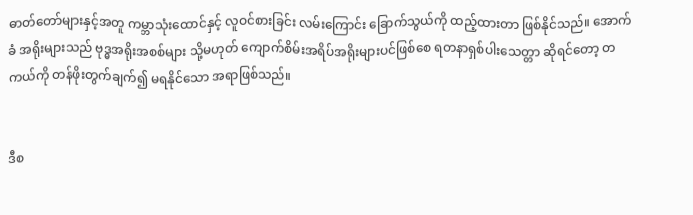ဓာတ်တော်များနှင့်အတူ ကမ္ဘာသုံးထောင်နှင့် လူဝင်စားခြင်း လမ်းကြောင်း ခြောက်သွယ်ကို ထည့်ထားတာ ဖြစ်နိုင်သည်။ အောက်ခံ အရိုးများသည် ဗုဒ္ဓအရိုးအစစ်များ သို့မဟုတ် ကျောက်စိမ်းအရိပ်အရိုးများပင်ဖြစ်စေ ရတနာရှစ်ပါးသေတ္တာ ဆိုရင်တော့ တကယ်ကို တန်ဖိုးတွက်ချက်၍ မရနိုင်သော အရာဖြစ်သည်။


ဒီစ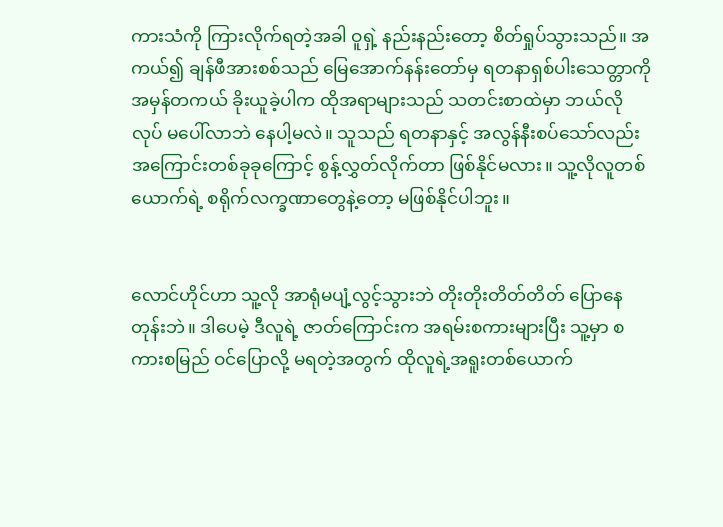ကားသံကို ကြားလိုက်ရတဲ့အခါ ဝူရှဲ့ နည်းနည်းတော့ စိတ်ရှုပ်သွားသည်။ အကယ်၍ ချန်ဖီအားစစ်သည် မြေအောက်နန်းတော်မှ ရတနာရှစ်ပါးသေတ္တာကို အမှန်တကယ် ခိုးယူခဲ့ပါက ထိုအရာများသည် သတင်းစာထဲမှာ ဘယ်လိုလုပ် မပေါ်လာဘဲ နေပါ့မလဲ။ သူသည် ရတနာနှင့် အလွန်နီးစပ်သော်လည်း အကြောင်းတစ်ခုခုကြောင့် စွန့်လွှတ်လိုက်တာ ဖြစ်နိုင်မလား။ သူ့လိုလူတစ်ယောက်ရဲ့ စရိုက်လက္ခဏာတွေနဲ့တော့ မဖြစ်နိုင်ပါဘူး။


လောင်ဟိုင်ဟာ သူ့လို အာရုံမပျံ့လွင့်သွားဘဲ တိုးတိုးတိတ်တိတ် ပြောနေတုန်းဘဲ။ ဒါပေမဲ့ ဒီလူရဲ့ ဇာတ်ကြောင်းက အရမ်းစကားများပြီး သူ့မှာ စကားစမြည် ဝင်ပြောလို့ မရတဲ့အတွက် ထိုလူရဲ့အရူးတစ်ယောက်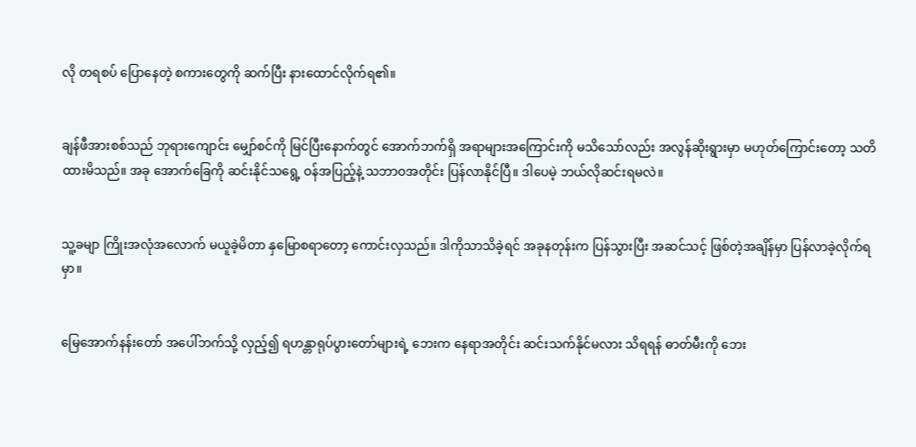လို တရစပ် ပြောနေတဲ့ စကားတွေကို ဆက်ပြီး နားထောင်လိုက်ရ၏။


ချန်ဖီအားစစ်သည် ဘုရားကျောင်း မျှော်စင်ကို မြင်ပြီးနောက်တွင် အောက်ဘက်ရှိ အရာများအကြောင်းကို မသိသော်လည်း အလွန်ဆိုးရွားမှာ မဟုတ်ကြောင်းတော့ သတိထားမိသည်။ အခု အောက်ခြေကို ဆင်းနိုင်သရွေ့ ဝန်အပြည့်နဲ့ သဘာဝအတိုင်း ပြန်လာနိုင်ပြီ။ ဒါပေမဲ့ ဘယ်လိုဆင်းရမလဲ။


သူ့ခမျာ ကြိုးအလုံအလောက် မယူခဲ့မိတာ နှမြောစရာတော့ ကောင်းလှသည်။ ဒါကိုသာသိခဲ့ရင် အခုနတုန်းက ပြန်သွားပြီး အဆင်သင့် ဖြစ်တဲ့အချိန်မှာ ပြန်လာခဲ့လိုက်ရမှာ။


မြေအောက်နန်းတော် အပေါ်ဘက်သို့ လှည့်၍ ရဟန္တာရုပ်ပွားတော်များရဲ့ ဘေးက နေရာအတိုင်း ဆင်းသက်နိုင်မလား သိရရန် ဓာတ်မီးကို ဘေး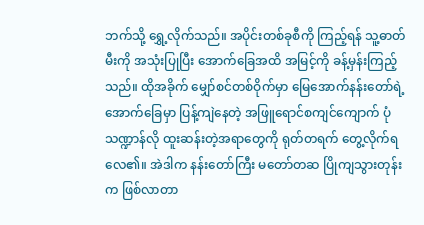ဘက်သို့ ရွှေ့လိုက်သည်။ အပိုင်းတစ်ခုစီကို ကြည့်ရန် သူ့ဓာတ်မီးကို အသုံးပြုပြီး အောက်ခြေအထိ အမြင့်ကို ခန့်မှန်းကြည့်သည်။ ထိုအခိုက် မျှော်စင်တစ်ဝိုက်မှာ မြေအောက်နန်းတော်ရဲ့ အောက်ခြေမှာ ပြန့်ကျဲနေတဲ့ အဖြူရောင်စကျင်ကျောက် ပုံသဏ္ဍာန်လို ထူးဆန်းတဲ့အရာတွေကို ရုတ်တရက် တွေ့လိုက်ရလေ၏။ အဲဒါက နန်းတော်ကြီး မတော်တဆ ပြိုကျသွားတုန်းက ဖြစ်လာတာ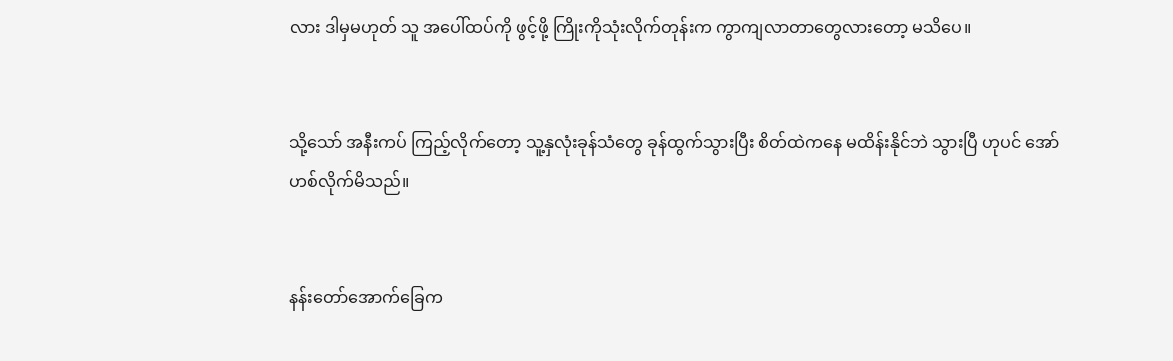လား ဒါမှမဟုတ် သူ အပေါ်ထပ်ကို ဖွင့်ဖို့ ကြိုးကိုသုံးလိုက်တုန်းက ကွာကျလာတာတွေလားတော့ မသိပေ။


သို့သော် အနီးကပ် ကြည့်လိုက်တော့ သူ့နှလုံးခုန်သံတွေ ခုန်ထွက်သွားပြီး စိတ်ထဲကနေ မထိန်းနိုင်ဘဲ သွားပြီ ဟုပင် အော်ဟစ်လိုက်မိသည်။


နန်းတော်အောက်ခြေက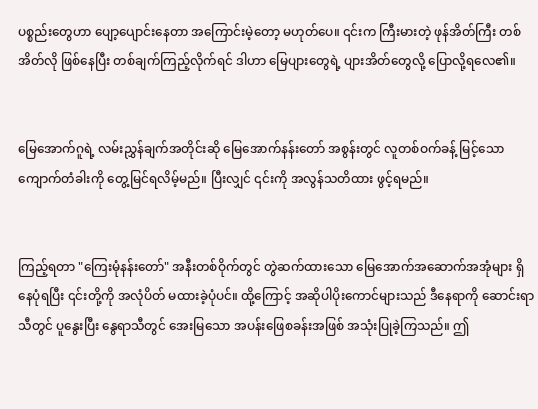ပစ္စည်းတွေဟာ ပျော့ပျောင်းနေတာ အကြောင်းမဲ့တော့ မဟုတ်ပေ။ ၎င်းက ကြီးမားတဲ့ ဖုန်အိတ်ကြီး တစ်အိတ်လို ဖြစ်နေပြီး တစ်ချက်ကြည့်လိုက်ရင် ဒါဟာ မြေပျားတွေရဲ့ ပျားအိတ်တွေလို့ ပြောလို့ရလေ၏။


မြေအောက်ဂူရဲ့ လမ်းညွှန်ချက်အတိုင်းဆို မြေအောက်နန်းတော် အစွန်းတွင် လူတစ်ဝက်ခန့် မြင့်သော ကျောက်တံခါးကို တွေ့မြင်ရလိမ့်မည်။ ပြီးလျှင် ၎င်းကို အလွန်သတိထား ဖွင့်ရမည်။


ကြည့်ရတာ "ကြေးမုံနန်းတော်" အနီးတစ်ဝိုက်တွင် တွဲဆက်ထားသော မြေအောက်အဆောက်အအုံများ ရှိနေပုံရပြီး ၎င်းတို့ကို အလုံပိတ် မထားခဲ့ပုံပင်။ ထို့ကြောင့် အဆိုပါပိုးကောင်များသည် ဒီနေရာကို ဆောင်းရာသီတွင် ပူနွေးပြီး နွေရာသီတွင် အေးမြသော အပန်းဖြေစခန်းအဖြစ် အသုံးပြုခဲ့ကြသည်။ ဤ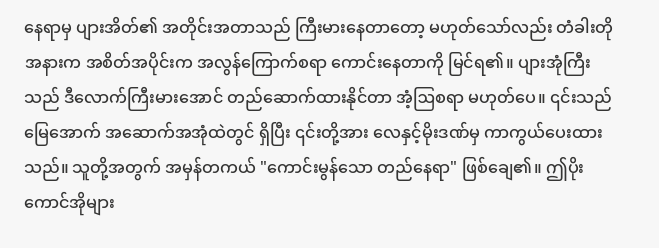နေရာမှ ပျားအိတ်၏ အတိုင်းအတာသည် ကြီးမားနေတာတော့ မဟုတ်သော်လည်း တံခါးတိုအနားက အစိတ်အပိုင်းက အလွန်ကြောက်စရာ ကောင်းနေတာကို မြင်ရ၏။ ပျားအုံကြီးသည် ဒီလောက်ကြီးမားအောင် တည်ဆောက်ထားနိုင်တာ အံ့ဩစရာ မဟုတ်ပေ။ ၎င်းသည် မြေအောက် အဆောက်အအုံထဲတွင် ရှိပြီး ၎င်းတို့အား လေနှင့်မိုးဒဏ်မှ ကာကွယ်ပေးထားသည်။ သူတို့အတွက် အမှန်တကယ် "ကောင်းမွန်သော တည်နေရာ" ဖြစ်ချေ၏။ ဤပိုးကောင်အိုများ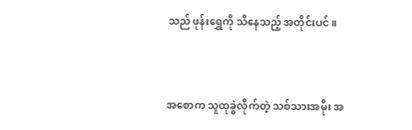သည် ဖုန်းရွှေကို သိနေသည့် အတိုင်းပင်။


အစောက သူထုခွဲလိုက်တဲ့ သစ်သားအမိုး အ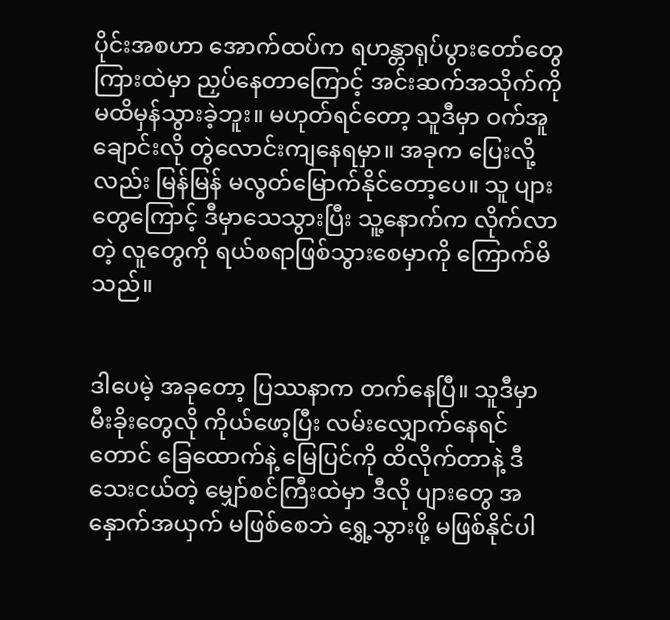ပိုင်းအစဟာ အောက်ထပ်က ရဟန္တာရုပ်ပွားတော်တွေ ကြားထဲမှာ ညှပ်နေတာကြောင့် အင်းဆက်အသိုက်ကို မထိမှန်သွားခဲ့ဘူး။ မဟုတ်ရင်တော့ သူဒီမှာ ဝက်အူချောင်းလို တွဲလောင်းကျနေရမှာ။ အခုက ပြေးလို့လည်း မြန်မြန် မလွတ်မြောက်နိုင်တော့ပေ။ သူ ပျားတွေကြောင့် ဒီမှာသေသွားပြီး သူ့နောက်က လိုက်လာတဲ့ လူတွေကို ရယ်စရာဖြစ်သွားစေမှာကို ကြောက်မိသည်။


ဒါပေမဲ့ အခုတော့ ပြဿနာက တက်နေပြီ။ သူဒီမှာ မီးခိုးတွေလို ကိုယ်ဖော့ပြီး လမ်းလျှောက်နေရင်တောင် ခြေထောက်နဲ့ မြေပြင်ကို ထိလိုက်တာနဲ့ ဒီသေးငယ်တဲ့ မျှော်စင်ကြီးထဲမှာ ဒီလို ပျားတွေ အနှောက်အယှက် မဖြစ်စေဘဲ ရွှေ့သွားဖို့ မဖြစ်နိုင်ပါ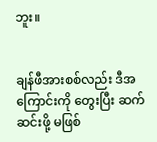ဘူး။


ချန်ဖီအားစစ်လည်း ဒီအကြောင်းကို တွေးပြီး ဆက်ဆင်းဖို့ မဖြစ်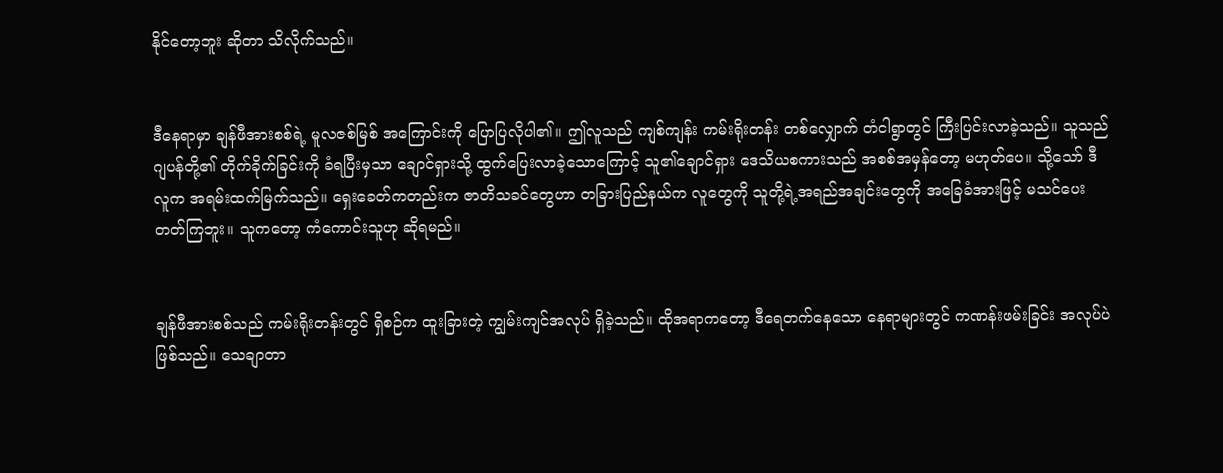နိုင်တော့ဘူး ဆိုတာ သိလိုက်သည်။


ဒီနေရာမှာ ချန်ဖီအားစစ်ရဲ့ မူလဇစ်မြစ် အကြောင်းကို ပြောပြလိုပါ၏။ ဤလူသည် ကျစ်ကျန်း ကမ်းရိုးတန်း တစ်လျှောက် တံငါရွာတွင် ကြီးပြင်းလာခဲ့သည်။ သူသည် ဂျပန်တို့၏ တိုက်ခိုက်ခြင်းကို ခံရပြီးမှသာ ချောင်ရှားသို့ ထွက်ပြေးလာခဲ့သောကြောင့် သူ၏ချောင်ရှား ဒေသိယစကားသည် အစစ်အမှန်တော့ မဟုတ်ပေ။ သို့သော် ဒီလူက အရမ်းထက်မြက်သည်။ ရှေးခေတ်ကတည်းက ဇာတိသခင်တွေဟာ တခြားပြည်နယ်က လူတွေကို သူတို့ရဲ့အရည်အချင်းတွေကို အခြေခံအားဖြင့် မသင်ပေးတတ်ကြဘူး။ သူကတော့ ကံကောင်းသူဟု ဆိုရမည်။


ချန်ဖီအားစစ်သည် ကမ်းရိုးတန်းတွင် ရှိစဉ်က ထူးခြားတဲ့ ကျွမ်းကျင်အလုပ် ရှိခဲ့သည်။ ထိုအရာကတော့ ဒီရေတက်နေသော နေရာများတွင် ကဏန်းဖမ်းခြင်း အလုပ်ပဲ ဖြစ်သည်။ သေချာတာ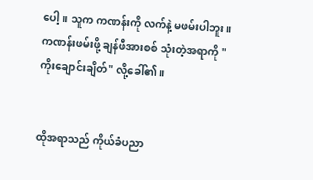ပေါ့။ သူက ကဏန်းကို လက်နဲ့ မဖမ်းပါဘူး။ ကဏန်းဖမ်းဖို့ ချန်ဖီအားစစ် သုံးတဲ့အရာကို "ကိုးချောင်းချိတ်" လို့ခေါ်၏။


ထိုအရာသည် ကိုယ်ခံပညာ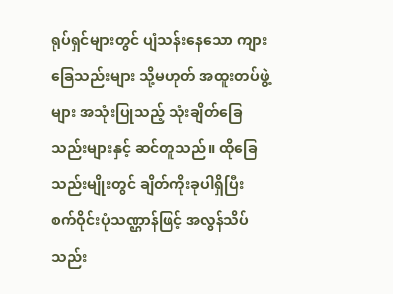ရုပ်ရှင်များတွင် ပျံသန်းနေသော ကျားခြေသည်းများ သို့မဟုတ် အထူးတပ်ဖွဲ့များ အသုံးပြုသည့် သုံးချိတ်ခြေသည်းများနှင့် ဆင်တူသည်။ ထိုခြေသည်းမျိုးတွင် ချိတ်ကိုးခုပါရှိပြီး စက်ဝိုင်းပုံသဏ္ဌာန်ဖြင့် အလွန်သိပ်သည်း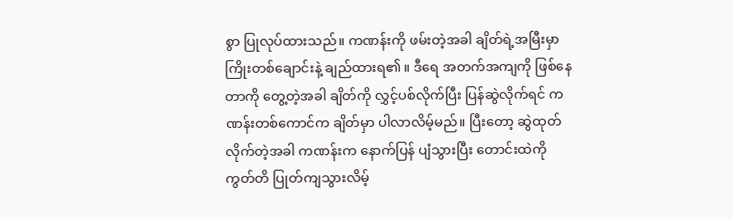စွာ ပြုလုပ်ထားသည်။ ကဏန်းကို ဖမ်းတဲ့အခါ ချိတ်ရဲ့အမြီးမှာ ကြိုးတစ်ချောင်းနဲ့ ချည်ထားရ၏။ ဒီရေ အတက်အကျကို ဖြစ်နေတာကို တွေ့တဲ့အခါ ချိတ်ကို လွှင့်ပစ်လိုက်ပြီး ပြန်ဆွဲလိုက်ရင် ကဏန်းတစ်ကောင်က ချိတ်မှာ ပါလာလိမ့်မည်။ ပြီးတော့ ဆွဲထုတ်လိုက်တဲ့အခါ ကဏန်းက နောက်ပြန် ပျံသွားပြီး တောင်းထဲကို ကွတ်တိ ပြုတ်ကျသွားလိမ့်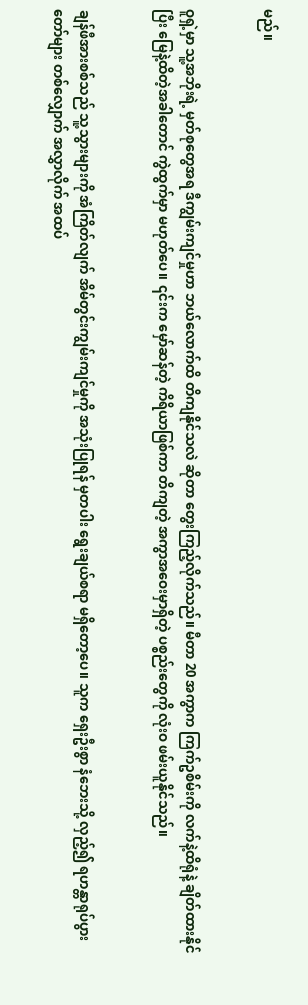မည်။


ဝူရှဲ့မှာ သူ့အဘိုးရဲ့ မှတ်စုတွေအရ ဒီကျွမ်းကျင်မှုဟာ ဘယ်လောက်ထိ တိကျနိုင်သလဲ ဆိုတာ တွေးကြည့်လိုက်သည်။ မီတာ 20 အကွာက ကြက်ဥစိမ်းကို လက်နဲ့ထိရုံနဲ့ ချိတ်ထားနိုင်ပြီး မြေနဲ့ထိတဲ့အခါတောင် ကွဲထွက်မှာ မဟုတ်ပေ။ ၎င်းက မှော်ဆန်တဲ့ ကိရိယာဖြစ်ကာ တိကျတဲ့ အကွာအဝေးမှာရှိတဲ့ ပစ္စည်းတွေကို လုံးဝ ဖမ်းယူနိုင်သည်။


ချန်ဖီအားစစ်သည် သူ့သွားများကို အံကြိတ်လျက် အိမ်တွင်းကျွမ်းကျင်မှုကို အသုံးပြုရန် မှတပါး ရွေးချယ်စရာ မရှိတော့ပေ။ သူက ရှေးဦးစွာ နံဘေးသို့ လှည့်၍ ရဟန္တာရုပ်ပွားတော်များ တစ်လျှောက် အလွှာလိုက် အထပ်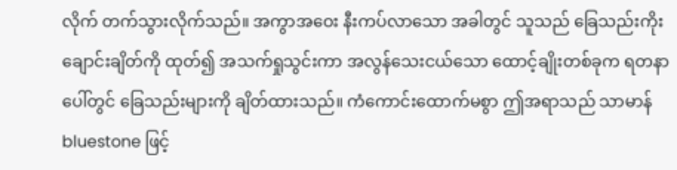လိုက် တက်သွားလိုက်သည်။ အကွာအဝေး နီးကပ်လာသော အခါတွင် သူသည် ခြေသည်းကိုးချောင်းချိတ်ကို ထုတ်၍ အသက်ရှုသွင်းကာ အလွန်သေးငယ်သော ထောင့်ချိုးတစ်ခုက ရတနာပေါ်တွင် ခြေသည်းများကို ချိတ်ထားသည်။ ကံကောင်းထောက်မစွာ ဤအရာသည် သာမာန် bluestone ဖြင့်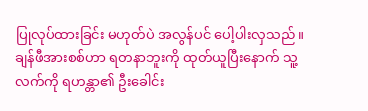ပြုလုပ်ထားခြင်း မဟုတ်ပဲ အလွန်ပင် ပေါ့ပါးလှသည်။ ချန်ဖီအားစစ်ဟာ ရတနာဘူးကို ထုတ်ယူပြီးနောက် သူ့လက်ကို ရဟန္တာ၏ ဦးခေါင်း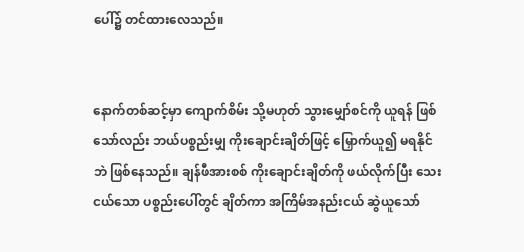ပေါ်၌ တင်ထားလေသည်။


နောက်တစ်ဆင့်မှာ ကျောက်စိမ်း သို့မဟုတ် သွားမျှော်စင်ကို ယူရန် ဖြစ်သော်လည်း ဘယ်ပစ္စည်းမျှ ကိုးချောင်းချိတ်ဖြင့် မြှောက်ယူ၍ မရနိုင်ဘဲ ဖြစ်နေသည်။ ချန်ဖီအားစစ် ကိုးချောင်းချိတ်ကို ဖယ်လိုက်ပြီး သေးငယ်သော ပစ္စည်းပေါ်တွင် ချိတ်ကာ အကြိမ်အနည်းငယ် ဆွဲယူသော်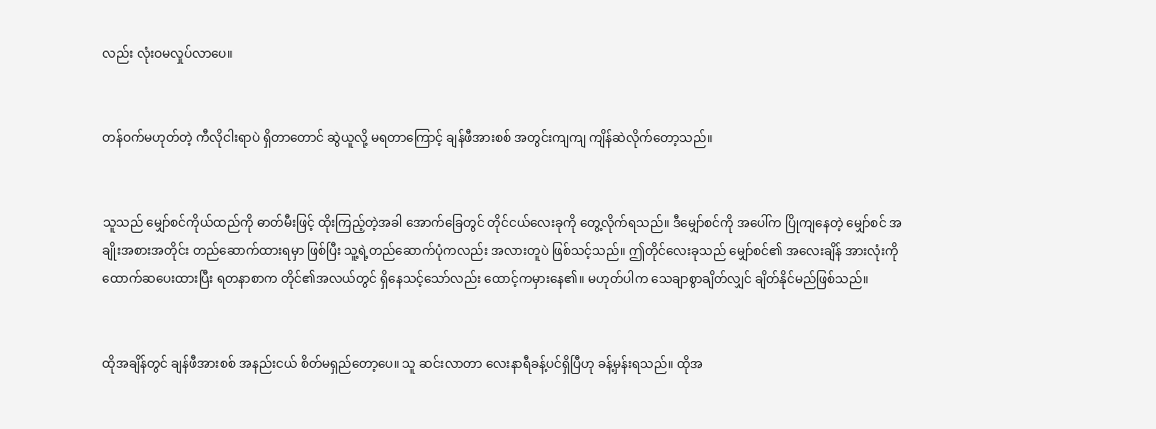လည်း လုံးဝမလှုပ်လာပေ။


တန်ဝက်မဟုတ်တဲ့ ကီလိုငါးရာပဲ ရှိတာတောင် ဆွဲယူလို့ မရတာကြောင့် ချန်ဖီအားစစ် အတွင်းကျကျ ကျိန်ဆဲလိုက်တော့သည်။


သူသည် မျှော်စင်ကိုယ်ထည်ကို ဓာတ်မီးဖြင့် ထိုးကြည့်တဲ့အခါ အောက်ခြေတွင် တိုင်ငယ်လေးခုကို တွေ့လိုက်ရသည်။ ဒီမျှော်စင်ကို အပေါ်က ပြိုကျနေတဲ့ မျှော်စင် အချိုးအစားအတိုင်း တည်ဆောက်ထားရမှာ ဖြစ်ပြီး သူ့ရဲ့တည်ဆောက်ပုံကလည်း အလားတူပဲ ဖြစ်သင့်သည်။ ဤတိုင်လေးခုသည် မျှော်စင်၏ အလေးချိန် အားလုံးကို ထောက်ဆပေးထားပြီး ရတနာစာက တိုင်၏အလယ်တွင် ရှိနေသင့်သော်လည်း ထောင့်ကမှားနေ၏။ မဟုတ်ပါက သေချာစွာချိတ်လျှင် ချိတ်နိုင်မည်ဖြစ်သည်။


ထိုအချိန်တွင် ချန်ဖီအားစစ် အနည်းငယ် စိတ်မရှည်တော့ပေ။ သူ ဆင်းလာတာ လေးနာရီခန့်ပင်ရှိပြီဟု ခန့်မှန်းရသည်။ ထိုအ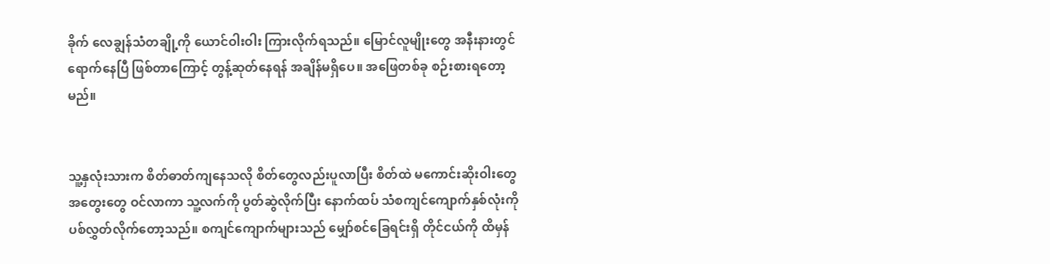ခိုက် လေချွန်သံတချို့ကို ယောင်ဝါးဝါး ကြားလိုက်ရသည်။ မြောင်လူမျိုးတွေ အနီးနားတွင် ရောက်နေပြီ ဖြစ်တာကြောင့် တွန့်ဆုတ်နေရန် အချိန်မရှိပေ။ အဖြေတစ်ခု စဉ်းစားရတော့မည်။


သူ့နှလုံးသားက စိတ်ဓာတ်ကျနေသလို စိတ်တွေလည်းပူလာပြီး စိတ်ထဲ မကောင်းဆိုးဝါးတွေ အတွေးတွေ ဝင်လာကာ သူ့လက်ကို ပွတ်ဆွဲလိုက်ပြီး နောက်ထပ် သံစကျင်ကျောက်နှစ်လုံးကို ပစ်လွှတ်လိုက်တော့သည်။ စကျင်ကျောက်များသည် မျှော်စင်ခြေရင်းရှိ တိုင်ငယ်ကို ထိမှန်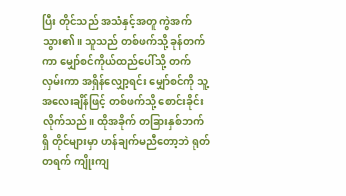ပြီး တိုင်သည် အသံနှင့်အတူ ကွဲအက်သွား၏။ သူသည် တစ်ဖက်သို့ ခုန်တက်ကာ မျှော်စင်ကိုယ်ထည်ပေါ်သို့ တက်လှမ်းကာ အရှိန်လျှော့ရင်း မျှော်စင်ကို သူ့အလေးချိန်ဖြင့် တစ်ဖက်သို့ စောင်းခိုင်းလိုက်သည်။ ထိုအခိုက် တခြားနှစ်ဘက်ရှိ တိုင်များမှာ ဟန်ချက်မညီတော့ဘဲ ရုတ်တရက် ကျိုးကျ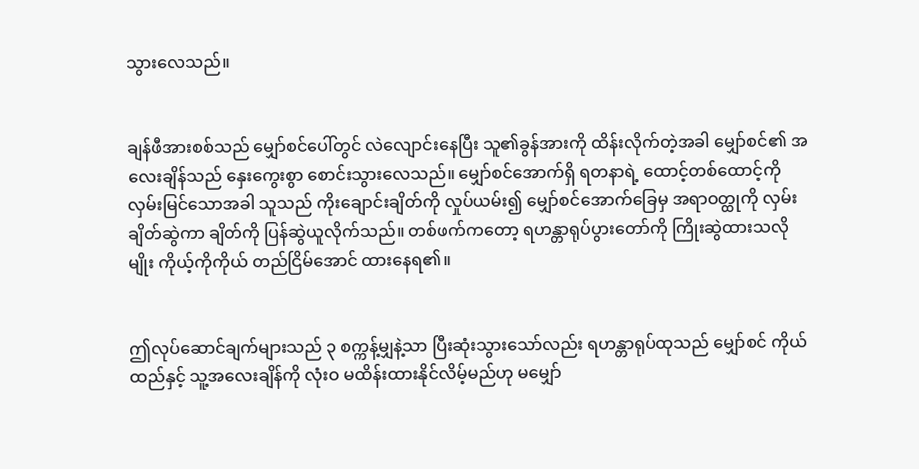သွားလေသည်။


ချန်ဖီအားစစ်သည် မျှော်စင်ပေါ်တွင် လဲလျောင်းနေပြီး သူ၏ခွန်အားကို ထိန်းလိုက်တဲ့အခါ မျှော်စင်၏ အလေးချိန်သည် နှေးကွေးစွာ စောင်းသွားလေသည်။ မျှော်စင်အောက်ရှိ ရတနာရဲ့ ထောင့်တစ်ထောင့်ကို လှမ်းမြင်သောအခါ သူသည် ကိုးချောင်းချိတ်ကို လှုပ်ယမ်း၍ မျှော်စင်အောက်ခြေမှ အရာဝတ္ထုကို လှမ်းချိတ်ဆွဲကာ ချိတ်ကို ပြန်ဆွဲယူလိုက်သည်။ တစ်ဖက်ကတော့ ရဟန္တာရုပ်ပွားတော်ကို ကြိုးဆွဲထားသလိုမျိုး ကိုယ့်ကိုကိုယ် တည်ငြိမ်အောင် ထားနေရ၏။


ဤလုပ်ဆောင်ချက်များသည် ၃ စက္ကန့်မျှနဲ့သာ ပြီးဆုံးသွားသော်လည်း ရဟန္တာရုပ်ထုသည် မျှော်စင် ကိုယ်ထည်နှင့် သူ့အလေးချိန်ကို လုံးဝ မထိန်းထားနိုင်လိမ့်မည်ဟု မမျှော်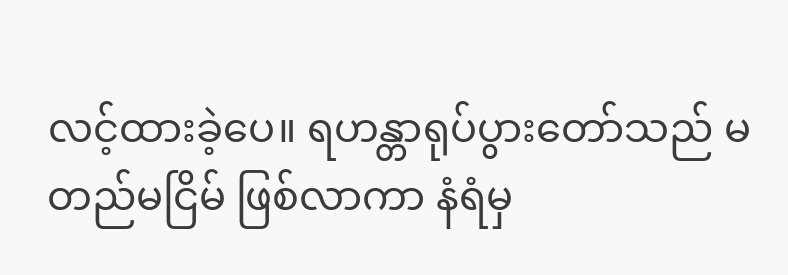လင့်ထားခဲ့ပေ။ ရဟန္တာရုပ်ပွားတော်သည် မတည်မငြိမ် ဖြစ်လာကာ နံရံမှ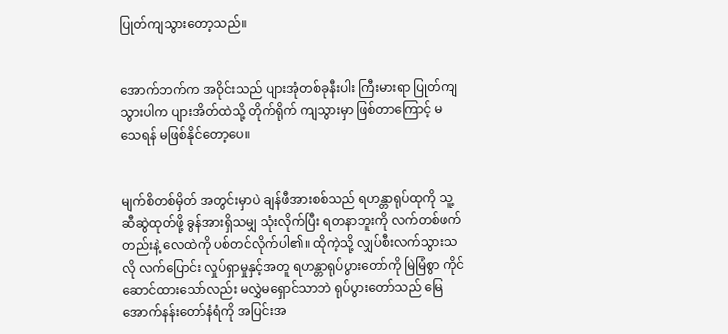ပြုတ်ကျသွားတော့သည်။


အောက်ဘက်က အဝိုင်းသည် ပျားအုံတစ်ခုနီးပါး ကြီးမားရာ ပြုတ်ကျသွားပါက ပျားအိတ်ထဲသို့ တိုက်ရိုက် ကျသွားမှာ ဖြစ်တာကြောင့် မသေရန် မဖြစ်နိုင်တော့ပေ။


မျက်စိတစ်မှိတ် အတွင်းမှာပဲ ချန်ဖီအားစစ်သည် ရဟန္တာရုပ်ထုကို သူ့ဆီဆွဲထုတ်ဖို့ ခွန်အားရှိသမျှ သုံးလိုက်ပြီး ရတနာဘူးကို လက်တစ်ဖက်တည်းနဲ့ လေထဲကို ပစ်တင်လိုက်ပါ၏။ ထိုကဲ့သို့ လျှပ်စီးလက်သွားသလို လက်ပြောင်း လှုပ်ရှာမှုနှင့်အတူ ရဟန္တာရုပ်ပွားတော်ကို မြဲမြံစွာ ကိုင်ဆောင်ထားသော်လည်း မလွှဲမရှောင်သာဘဲ ရုပ်ပွားတော်သည် မြေအောက်နန်းတော်နံရံကို အပြင်းအ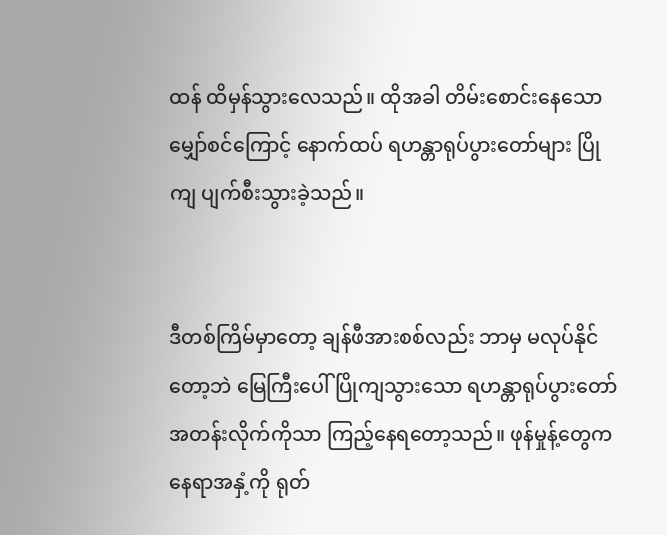ထန် ထိမှန်သွားလေသည်။ ထိုအခါ တိမ်းစောင်းနေသော မျှော်စင်ကြောင့် နောက်ထပ် ရဟန္တာရုပ်ပွားတော်များ ပြိုကျ ပျက်စီးသွားခဲ့သည်။


ဒီတစ်ကြိမ်မှာတော့ ချန်ဖီအားစစ်လည်း ဘာမှ မလုပ်နိုင်တော့ဘဲ မြေကြီးပေါ် ပြိုကျသွားသော ရဟန္တာရုပ်ပွားတော် အတန်းလိုက်ကိုသာ ကြည့်နေရတော့သည်။ ဖုန်မှုန့်တွေက နေရာအနှံ့ကို ရုတ်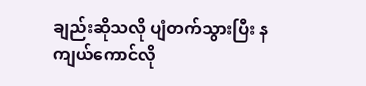ချည်းဆိုသလို ပျံတက်သွားပြီး နကျယ်ကောင်လို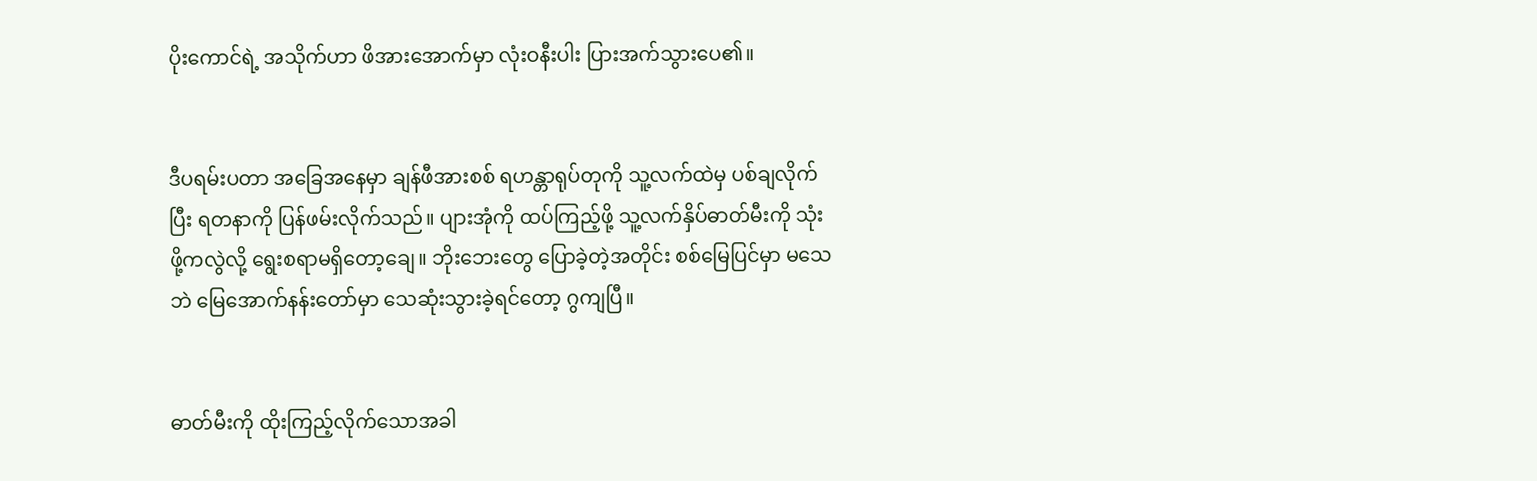ပိုးကောင်ရဲ့ အသိုက်ဟာ ဖိအားအောက်မှာ လုံးဝနီးပါး ပြားအက်သွားပေ၏။


ဒီပရမ်းပတာ အခြေအနေမှာ ချန်ဖီအားစစ် ရဟန္တာရုပ်တုကို သူ့လက်ထဲမှ ပစ်ချလိုက်ပြီး ရတနာကို ပြန်ဖမ်းလိုက်သည်။ ပျားအုံကို ထပ်ကြည့်ဖို့ သူ့လက်နှိပ်ဓာတ်မီးကို သုံးဖို့ကလွဲလို့ ရွေးစရာမရှိတော့ချေ။ ဘိုးဘေးတွေ ပြောခဲ့တဲ့အတိုင်း စစ်မြေပြင်မှာ မသေဘဲ မြေအောက်နန်းတော်မှာ သေဆုံးသွားခဲ့ရင်တော့ ဂွကျပြီ။


ဓာတ်မီးကို ထိုးကြည့်လိုက်သောအခါ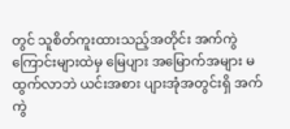တွင် သူစိတ်ကူးထားသည့်အတိုင်း အက်ကွဲကြောင်းများထဲမှ မြေပျား အမြောက်အများ မထွက်လာဘဲ ယင်းအစား ပျားအုံအတွင်းရှိ အက်ကွဲ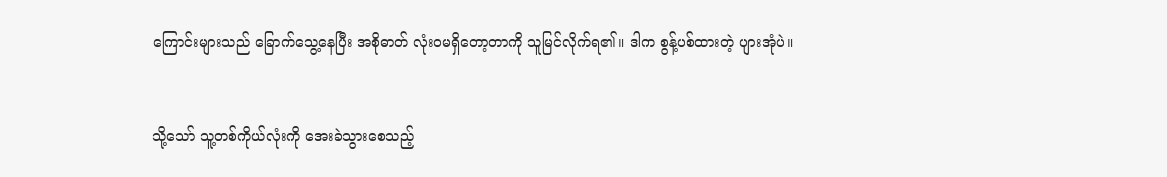ကြောင်းများသည် ခြောက်သွေ့နေပြီး အစိုဓာတ် လုံးဝမရှိတော့တာကို သူမြင်လိုက်ရ၏။ ဒါက စွန့်ပစ်ထားတဲ့ ပျားအုံပဲ။


သို့သော် သူ့တစ်ကိုယ်လုံးကို အေးခဲသွားစေသည့်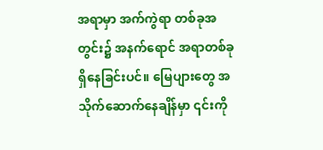အရာမှာ အက်ကွဲရာ တစ်ခုအတွင်း၌ အနက်ရောင် အရာတစ်ခု ရှိနေခြင်းပင်။ မြေပျားတွေ အသိုက်ဆောက်နေချိန်မှာ ၎င်းကို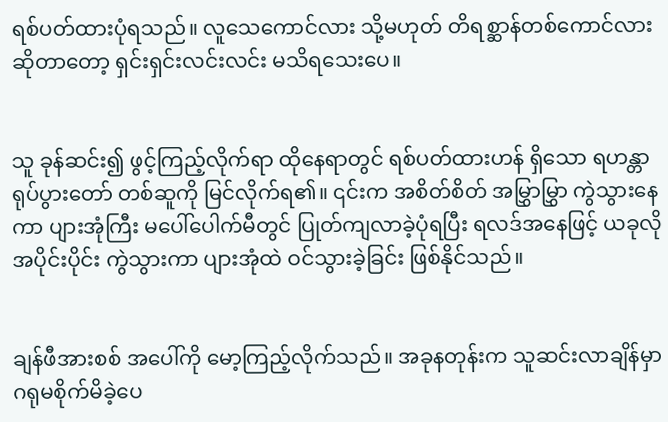ရစ်ပတ်ထားပုံရသည်။ လူသေကောင်လား သို့မဟုတ် တိရစ္ဆာန်တစ်ကောင်လား ဆိုတာတော့ ရှင်းရှင်းလင်းလင်း မသိရသေးပေ။


သူ ခုန်ဆင်း၍ ဖွင့်ကြည့်လိုက်ရာ ထိုနေရာတွင် ရစ်ပတ်ထားဟန် ရှိသော ရဟန္တာရုပ်ပွားတော် တစ်ဆူကို မြင်လိုက်ရ၏။ ၎င်းက အစိတ်စိတ် အမြွှာမြွှာ ကွဲသွားနေကာ ပျားအုံကြီး မပေါ်ပေါက်မီတွင် ပြုတ်ကျလာခဲ့ပုံရပြီး ရလဒ်အနေဖြင့် ယခုလို အပိုင်းပိုင်း ကွဲသွားကာ ပျားအုံထဲ ဝင်သွားခဲ့ခြင်း ဖြစ်နိုင်သည်။


ချန်ဖီအားစစ် အပေါ်ကို မော့ကြည့်လိုက်သည်။ အခုနတုန်းက သူဆင်းလာချိန်မှာ ဂရုမစိုက်မိခဲ့ပေ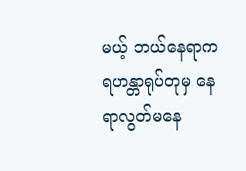မယ့် ဘယ်နေရာက ရဟန္တာရုပ်တုမှ နေရာလွတ်မနေ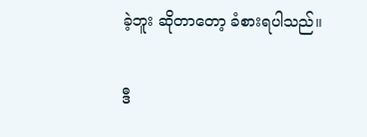ခဲ့ဘူး ဆိုတာတော့ ခံစားရပါသည်။


ဒီ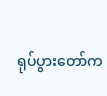ရုပ်ပွားတော်က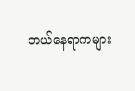ဘယ်နေရာကများ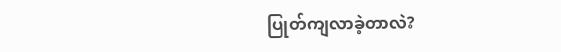ပြုတ်ကျလာခဲ့တာလဲ?